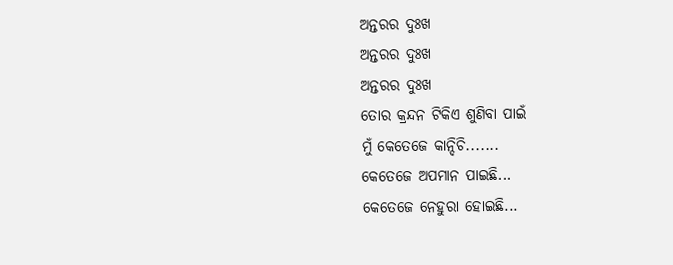ଅନ୍ତରର ଦୁଃଖ
ଅନ୍ତରର ଦୁଃଖ
ଅନ୍ତରର ଦୁଃଖ
ତୋର କ୍ରନ୍ଦନ ଟିକିଏ ଶୁଣିବା ପାଇଁ
ମୁଁ କେତେଜେ କାନ୍ଦିଚି.......
କେତେଜେ ଅପମାନ ପାଇଛି...
କେତେଜେ ନେହୁରା ହୋଇଛି...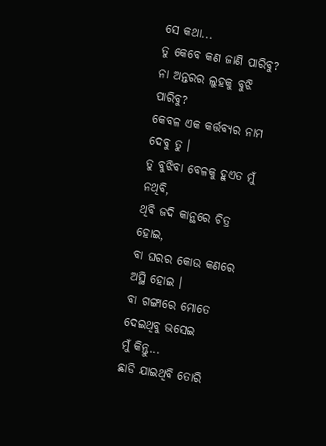ସେ କଥା...
ତୁ କେବେ କଣ ଜାଣି ପାରିବୁ?
ନା ଅନ୍ତରର ଲୁହକୁ ବୁଝି ପାରିବୁ?
କେବଳ ଏକ କର୍ତ୍ତବ୍ୟର ନାମ ଦେବୁ ତୁ ।
ତୁ ବୁଝିବା ବେଳକୁ ହୁଏତ ମୁଁ ନଥିବି,
ଥିବି ଜଦି କାନ୍ଥରେ ଚିତ୍ର ହୋଇ,
ବା ଘରର କୋଉ କଣରେ ଅସ୍ଥି ହୋଇ ।
ବା ଗଙ୍ଗାରେ ମୋତେ ଦେଇଥିବୁ ଭସେଇ
ମୁଁ କିନ୍ତୁ...
ଛାଡି ଯାଇଥିବି ତୋରି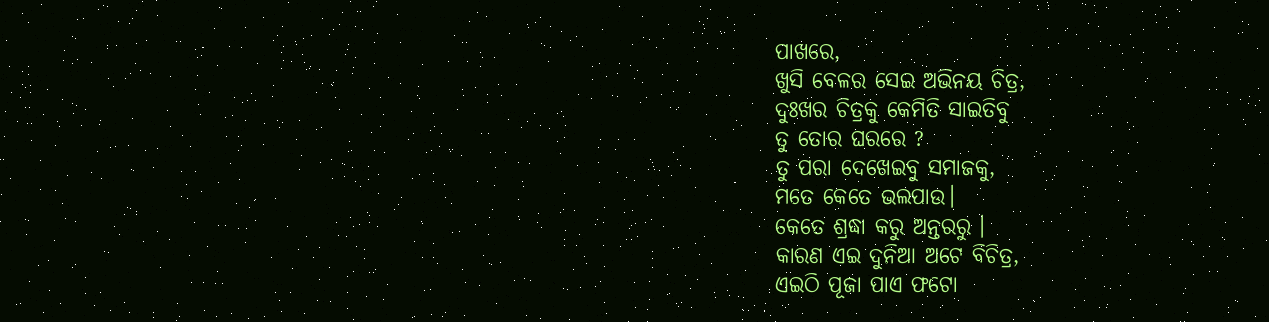ପାଖରେ,
ଖୁସି ବେଳର ସେଇ ଅଭିନୟ ଚିତ୍ର,
ଦୁଃଖର ଚିତ୍ରକୁ କେମିତି ସାଇତିବୁ
ତୁ ତୋର ଘରରେ ?
ତୁ ପରା ଦେଖେଇବୁ ସମାଜକୁ,
ମତେ କେତେ ଭଲପାଉ।
କେତେ ଶ୍ରଦ୍ଧା କରୁ ଅନ୍ତରରୁ ।
କାରଣ ଏଇ ଦୁନିଆ ଅଟେ ବିଚିତ୍ର,
ଏଇଠି ପୂଜା ପାଏ ଫଟୋ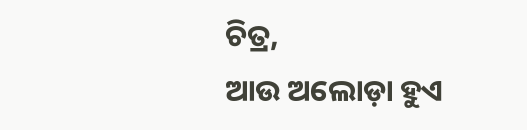ଚିତ୍ର,
ଆଉ ଅଲୋଡ଼ା ହୁଏ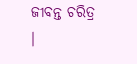ଜୀବନ୍ତ ଚରିତ୍ର ।